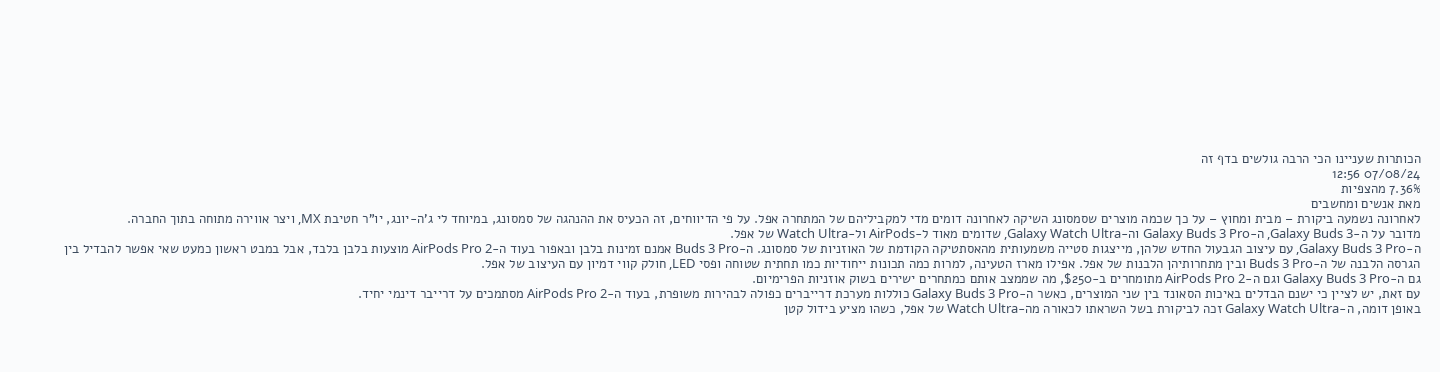הכותרות שעניינו הכי הרבה גולשים בדף זה
07/08/24 12:56
7.36% מהצפיות
מאת אנשים ומחשבים
לאחרונה נשמעה ביקורת – מבית ומחוץ – על כך שכמה מוצרים שסמסונג השיקה לאחרונה דומים מדי למקביליהם של המתחרה אפל. על פי הדיווחים, זה הכעיס את ההנהגה של סמסונג, במיוחד לי ג'ה-יונג, יו"ר חטיבת MX, ויצר אווירה מתוחה בתוך החברה.
מדובר על ה-Galaxy Buds 3, ה-Galaxy Buds 3 Pro וה-Galaxy Watch Ultra, שדומים מאוד ל-AirPods ול-Watch Ultra של אפל.
ה-Galaxy Buds 3 Pro, עם עיצוב הגבעול החדש שלהן, מייצגות סטייה משמעותית מהאסתטיקה הקודמת של האוזניות של סמסונג. ה-Buds 3 Pro אמנם זמינות בלבן ובאפור בעוד ה-AirPods Pro 2 מוצעות בלבן בלבד, אבל במבט ראשון כמעט שאי אפשר להבדיל בין הגרסה הלבנה של ה-Buds 3 Pro ובין מתחרותיהן הלבנות של אפל. אפילו מארז הטעינה, למרות כמה תכונות ייחודיות כמו תחתית שטוחה ופסי LED, חולק קווי דמיון עם העיצוב של אפל.
גם ה-Galaxy Buds 3 Pro וגם ה-AirPods Pro 2 מתומחרים ב-$250, מה שממצב אותם כמתחרים ישירים בשוק אוזניות הפרימיום.
עם זאת, יש לציין כי ישנם הבדלים באיכות הסאונד בין שני המוצרים, כאשר ה-Galaxy Buds 3 Pro כוללות מערכת דרייברים כפולה לבהירות משופרת, בעוד ה-AirPods Pro 2 מסתמכים על דרייבר דינמי יחיד.
באופן דומה, ה-Galaxy Watch Ultra זכה לביקורת בשל השראתו לכאורה מה-Watch Ultra של אפל, כשהו מציע בידול קטן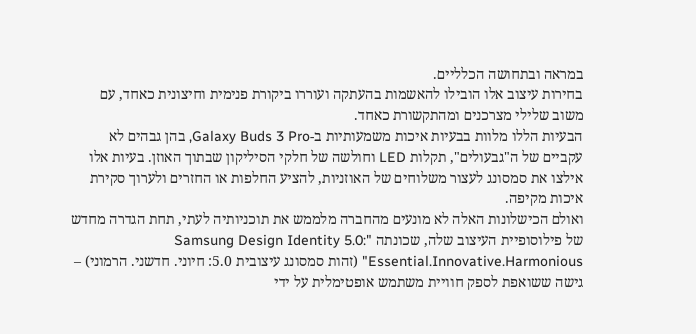במראה ובתחושה הכלליים.
בחירות עיצוב אלו הובילו להאשמות בהעתקה ועוררו ביקורת פנימית וחיצונית כאחד, עם משוב שלילי מצרכנים ומהתקשורת כאחד.
הבעיות הללו מלוות בבעיות איכות משמעותיות ב-Galaxy Buds 3 Pro, בהן גבהים לא עקביים של ה"גבעולים", תקלות LED וחולשה של חלקי הסיליקון שבתוך האוזן. בעיות אלו אילצו את סמסונג לעצור משלוחים של האוזניות, להציע החלפות או החזרים ולערוך סקירת איכות מקיפה.
ואולם הכישלונות האלה לא מונעים מהחברה מלממש את תוכניותיה לעתי, תחת הגדרה מחדש של פילוסופיית העיצוב שלה, שכונתה "Samsung Design Identity 5.0: Essential.Innovative.Harmonious" (זהות סמסונג עיצובית 5.0: חיוני. חדשני. הרמוני) – גישה ששואפת לספק חוויית משתמש אופטימלית על ידי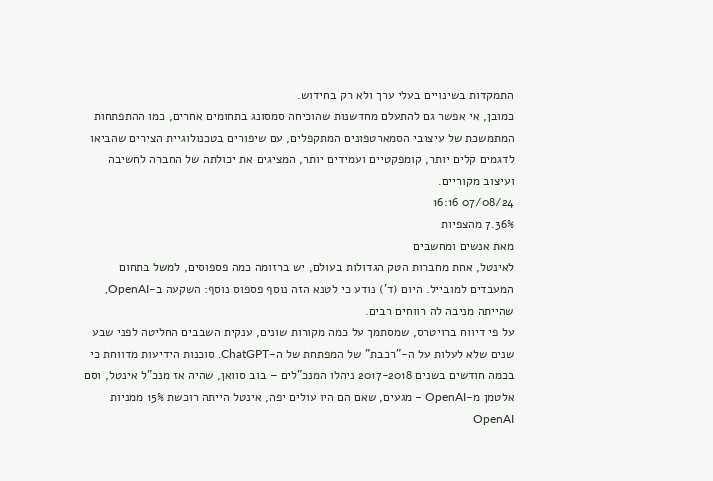התמקדות בשינויים בעלי ערך ולא רק בחידוש.
כמובן, אי אפשר גם להתעלם מחדשנות שהוכיחה סמסונג בתחומים אחרים, כמו ההתפתחות המתמשכת של עיצובי הסמארטפונים המתקפלים, עם שיפורים בטכנולוגיית הצירים שהביאו לדגמים קלים יותר, קומפקטיים ועמידים יותר, המציגים את יכולתה של החברה לחשיבה ועיצוב מקוריים.
07/08/24 16:16
7.36% מהצפיות
מאת אנשים ומחשבים
לאינטל, אחת מחברות הטק הגדולות בעולם, יש ברזומה כמה פספוסים, למשל בתחום המעבדים למובייל. היום (ד') נודע כי לטנא הזה נוסף פספוס נוסף: השקעה ב-OpenAI, שהייתה מניבה לה רווחים רבים.
על פי דיווח ברויטרס, שמסתמך על כמה מקורות שונים, ענקית השבבים החליטה לפני שבע שנים שלא לעלות על ה-"רכבת" של המפתחת של ה-ChatGPT. סוכנות הידיעות מדווחת כי בכמה חודשים בשנים 2017-2018 ניהלו המנכ"לים – בוב סוואן, שהיה אז מנכ"ל אינטל, וסם אלטמן מ-OpenAI – מגעים, שאם הם היו עולים יפה, אינטל הייתה רוכשת 15% ממניות OpenAI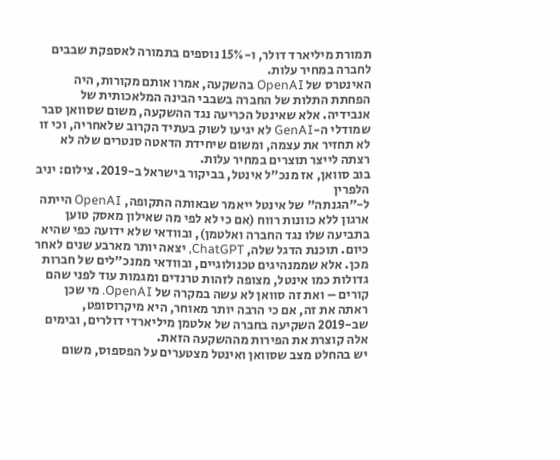תמורת מיליארד דולר, ו-15% נוספים בתמורה לאספקת שבבים לחברה במחיר עלות.
האינטרס של OpenAI בהשקעה, אמרו אותם מקורות, היה הפחתת התלות של החברה בשבבי הבינה המלאכותית של אנבידיה. אלא שאינטל הכריעה נגד ההשקעה, משום שסוואן סבר שמודלי ה-GenAI לא יגיעו לשוק בעתיד הקרוב שלאחריה, וכי זו לא תחזיר את עצמה, ומשום שיחידת הדאטה סנטרים שלה לא רצתה לייצר תוצרים במחיר עלות.
בוב סוואן, אז מנכ"ל אינטל, בביקור בישראל ב-2019. צילום: יניב הלפרין
ל-"הגנתה" של אינטל ייאמר שבאותה התקופה, OpenAI הייתה ארגון ללא כוונות רווח (אם כי לא לפי מה שאילון מאסק טוען בתביעה שלו נגד החברה ואלטמן), ובוודאי שלא ידועה כפי שהיא כיום. תוכנת הדגל שלה, ChatGPT, יצאה יותר מארבע שנים לאחר מכן. אלא שממנהיגים טכנולוגיים, ובוודאי ממנכ"לים של חברות גדולות כמו אינטל, מצופה לזהות טרנדים ומגמות עוד לפני שהם קורים – ואת זה סוואן לא עשה במקרה של OpenAI. מי שכן ראתה את זה, אם כי הרבה יותר מאוחר, היא מיקרוסופט, שב-2019 השקיעה בחברה של אלטמן מיליארדי דולרים, ובימים אלה קוצרת את הפירות מההשקעה הזאת.
יש בהחלט מצב שסוואן ואינטל מצטערים על הפספוס, משום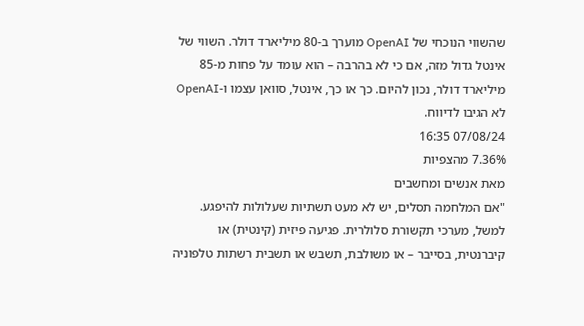שהשווי הנוכחי של OpenAI מוערך ב-80 מיליארד דולר. השווי של אינטל גדול מזה, אם כי לא בהרבה – הוא עומד על פחות מ-85 מיליארד דולר, נכון להיום. כך או כך, אינטל, סוואן עצמו ו-OpenAI לא הגיבו לדיווח.
07/08/24 16:35
7.36% מהצפיות
מאת אנשים ומחשבים
"אם המלחמה תסלים, יש לא מעט תשתיות שעלולות להיפגע. למשל, מערכי תקשורת סלולרית. פגיעה פיזית (קינטית) או קיברנטית, בסייבר – או משולבת, תשבש או תשבית רשתות טלפוניה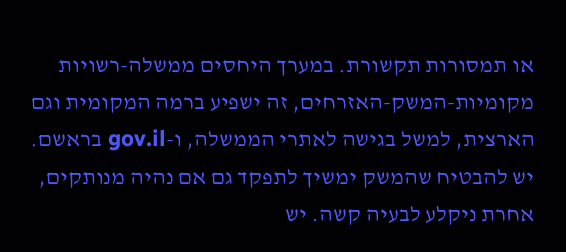או תמסורות תקשורת. במערך היחסים ממשלה-רשויות מקומיות-המשק-האזרחים, זה ישפיע ברמה המקומית וגם הארצית, למשל בגישה לאתרי הממשלה, ו-gov.il בראשם. יש להבטיח שהמשק ימשיך לתפקד גם אם נהיה מנותקים, אחרת ניקלע לבעיה קשה. יש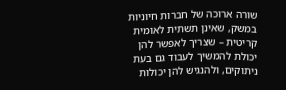שורה ארוכה של חברות חיוניות במשק, שאינן תשתית לאומית קריטית – שצריך לאפשר להן יכולת להמשיך לעבוד גם בעת ניתוקים, ולהנגיש להן יכולות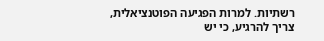רשתיות. למרות הפגיעה הפוטנציאלית, צריך להרגיע, כי יש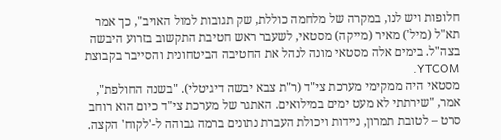חלופות ויש לנו, במקרה של מלחמה כוללת, שק תגובות למול האויב", כך אמר תא"ל (מיל') מאיר (מייקה) מסטאי, לשעבר ראש חטיבת התקשוב בזרוע היבשה בצה"ל. בימים אלה מסטאי מונה לנהל את החטיבה הביטחונית והסייבר בקבוצת YTCOM.
מסטאי היה ממקימי מערכת צי"ד (ר"ת צבא יבשה דיגיטלי). "בשנה החולפת", אמר, "שירתתי לא מעט ימים במילואים. האתגר של מערכת צי"ד כיום הוא רוחב סרט – לטובת תמרון, ניידות ויכולת העברת נתונים ברמה גבוהה ל-'לקוח' הקצה.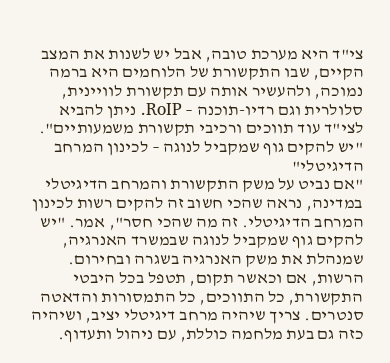צי"ד היא מערכת טובה, אבל יש לשנות את המצב הקיים, שבו התקשורת של הלוחמים היא ברמה נמוכה, ולהעשיר אותה עם תקשורת לוויינית, סלולרית וגם רדיו-תוכנה – RoIP. ניתן להביא לצי"ד עוד תווכים ורכיבי תקשורת משמעותיים".
"יש להקים גוף שמקביל לנוגה – לכינון המרחב הדיגיטלי"
"אם נביט על משק התקשורת והמרחב הדיגיטלי במדינה, נראה שהכי חשוב זה להקים רשות לכינון המרחב הדיגיטלי. זה מה שהכי חסר", אמר. "יש להקים גוף שמקביל לנוגה שבמשרד האנרגיה, שמנהלת את משק האנרגיה בשגרה ובחירום. הרשות, אם וכאשר תקום, תטפל בכל היבטי התקשורת, כל התווכים, כל התמסורות והדאטה סנטרים. צריך שיהיה מרחב דיגיטלי יציב, ושיהיה כזה גם בעת מלחמה כוללת, עם ניהול ותעדוף.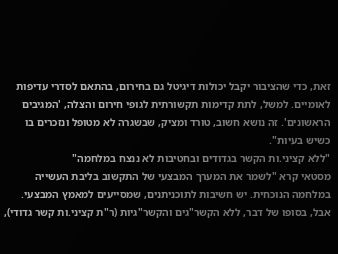זאת, כדי שהציבור יקבל יכולות דיגיטל גם בחירום, בהתאם לסדרי עדיפות לאומיים. למשל, לתת קדימות תקשורתית לגופי חירום והצלה, 'המגיבים הראשונים'. זה נושא חשוב, טורד ומציק, שבשגרה לא מטופל ונזכרים בו כשיש בעיות".
"ללא קציני.ות הקשר בגדודים ובחטיבות לא ננצח במלחמה"
מסטאי קרא "לשמר את המערך המבצעי של התקשוב בליבת העשייה במלחמה הנוכחית. יש חשיבות לתוכניתנים, שמסייעים למאמץ המבצעי. אבל, בסופו של דבר, ללא הקשר"גים והקשר"גיות (ר"ת קציני.ות קשר גדודי),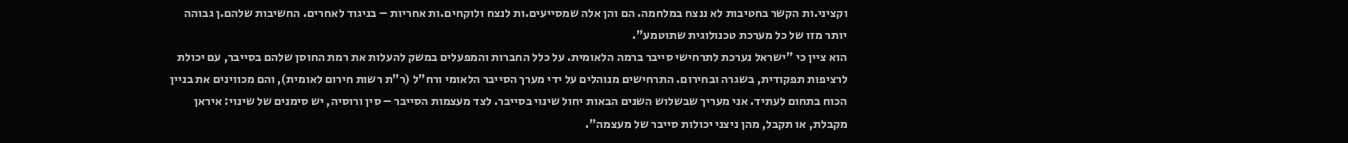וקציני.ות הקשר בחטיבות לא ננצח במלחמה. הם והן אלה שמסייעים.ות לנצח ולוקחים.ות אחריות – בניגוד לאחרים. החשיבות שלהם.ן גבוהה יותר מזו של כל מערכת טכנולוגית שתוטמע".
הוא ציין כי "ישראל נערכת לתרחישי סייבר ברמה הלאומית. על כלל החברות והמפעלים במשק להעלות את רמת החוסן שלהם בסייבר, עם יכולת לרציפות תפקודית, בשגרה ובחירום. התרחישים מנוהלים על ידי מערך הסייבר הלאומי ורח"ל (ר"ת רשות חירום לאומית), והם מכווינים את בניין הכוח בתחום לעתיד. אני מעריך שבשלוש השנים הבאות יחול שינוי בסייבר. לצד מעצמות הסייבר – סין ורוסיה, יש סימנים של שינוי: איראן מקבלת, או תקבל, מהן ניצני יכולות סייבר של מעצמה".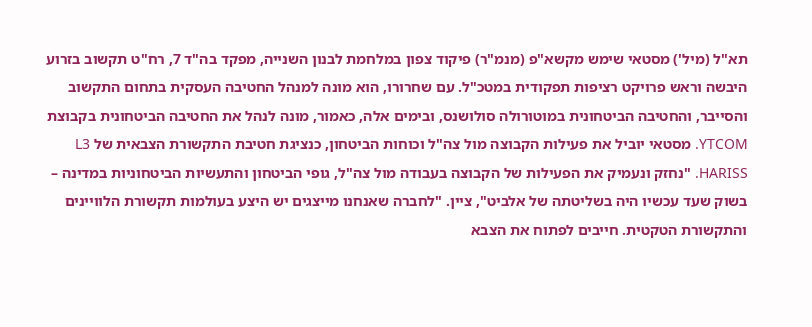תא"ל (מיל') מסטאי שימש מקשא"פ (מנמ"ר) פיקוד צפון במלחמת לבנון השנייה, מפקד בה"ד 7, רח"ט תקשוב בזרוע היבשה וראש פרויקט רציפות תפקודית במטכ"ל. עם שחרורו, הוא מונה למנהל החטיבה העסקית בתחום התקשוב והסייבר, והחטיבה הביטחונית במוטורולה סולושנס, ובימים אלה, כאמור, מונה לנהל את החטיבה הביטחונית בקבוצת YTCOM. מסטאי יוביל את פעילות הקבוצה מול צה"ל וכוחות הביטחון, כנציגת חטיבת התקשורת הצבאית של L3 HARISS. "נחזק ונעמיק את הפעילות של הקבוצה בעבודה מול צה"ל, גופי הביטחון והתעשיות הביטחוניות במדינה – בשוק שעד עכשיו היה בשליטתה של אלביט", ציין. "לחברה שאנחנו מייצגים יש היצע בעולמות תקשורת הלוויינים והתקשורת הטקטית. חייבים לפתוח את הצבא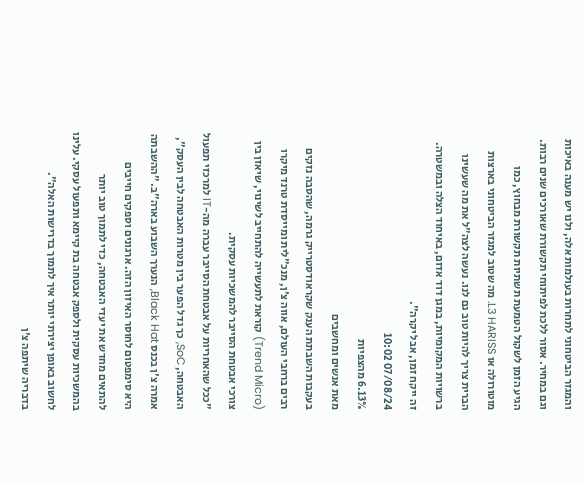והמגזר הביטחוני לתחרות בעולמות אלה, ולנו יש מענה באיכות וגם במחיר. אסור ללכת לפיתוחי תקשורת שאורכים שנים רבות. הגיע הזמן לשקול הטמעת תשתיות תקשורת מבחוץ, כמו מוטורולה או L3 HARISS. מה שטוב למגזר הביטחוני בארצות הברית צריך להיות טוב גם לנו. נעשה לצה"ל את מה שעשינו ברשויות המקומיות, במגן דוד אדום, באיחוד הצלה ובמשטרה. זה ייקח זמן, אבל יקרה".
07/08/24 10:02
6.13% מהצפיות
מאת אנשים ומחשבים
בעקבות השבתת הענק שקראודסטרייק גרמה, שהסבה נזקים רבים ברחבי העולם, אווה צ'ן, מנכ"לית ומייסדת טרנד מיקרו (Trend Micro) קוראת לתעשייה להתחייב לשינוי, שיאזן בין צורכי אבטחת הסייבר להמשכיות עסקית.
"ככל שהאחריות על אבטחת הסייבר עברה מה-IT למרכזי תפעול האבטחה, SoC, כך גדל הפער בין מטרות האבטחה לבין העסק", אמרה צ'ן בכנס Black Hat, הנערך השבוע בארה"ב. "ההשבתה היא סימפטום לחוסר האיזון הזה. ארגונים וספקים חייבים להתאים מחדש את יעדי האבטחה, כדי לתמוך טוב יותר בהמשכיות עסקית ולספק אבטחה בת קיימא ותפעול עסקי. עלינו לחשוב באופן יצירתי יותר איך לתמוך בדרישות האלה".
בדבריה שיתפה צ'ן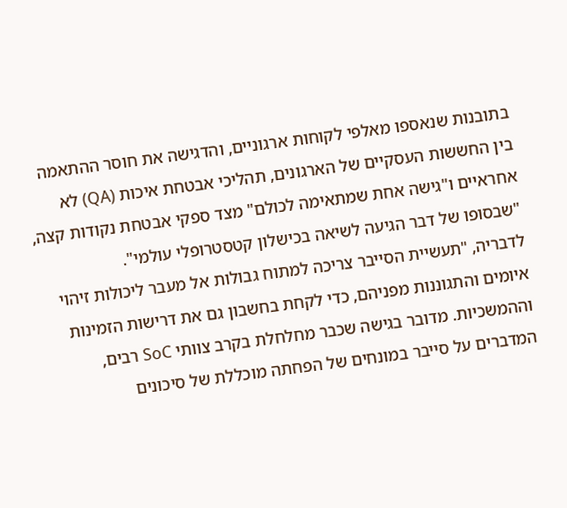בתובנות שנאספו מאלפי לקוחות ארגוניים, והדגישה את חוסר ההתאמה בין החששות העסקיים של הארגונים, תהליכי אבטחת איכות (QA) לא אחראיים ו"גישה אחת שמתאימה לכולם" מצד ספקי אבטחת נקודות קצה, "שבסופו של דבר הגיעה לשיאה בכישלון קטסטרופלי עולמי".
לדבריה, "תעשיית הסייבר צריכה למתוח גבולות אל מעבר ליכולות זיהוי איומים והתגוננות מפניהם, כדי לקחת בחשבון גם את דרישות הזמינות וההמשכיות. מדובר בגישה שכבר מחלחלת בקרב צוותי SoC רבים, המדברים על סייבר במונחים של הפחתה מוכללת של סיכונים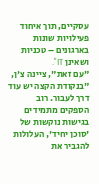עסקיים, תוך איחוד פעילויות שונות בארגונים – טכניות ושאינן IT".
"עם זאת", ציינה צ'ן, "בנקודת הקצה יש עוד דרך לעבור. רוב הספקים מתמידים בגישות נוקשות של 'סוכן יחיד', העלולות להגביר את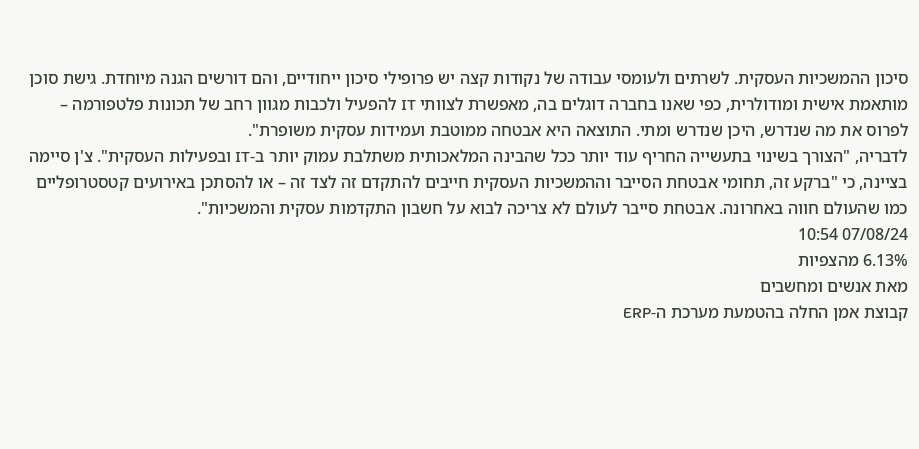סיכון ההמשכיות העסקית. לשרתים ולעומסי עבודה של נקודות קצה יש פרופילי סיכון ייחודיים, והם דורשים הגנה מיוחדת. גישת סוכן מותאמת אישית ומודולרית, כפי שאנו בחברה דוגלים בה, מאפשרת לצוותי IT להפעיל ולכבות מגוון רחב של תכונות פלטפורמה – לפרוס את מה שנדרש, היכן שנדרש ומתי. התוצאה היא אבטחה ממוטבת ועמידות עסקית משופרת".
לדבריה, "הצורך בשינוי בתעשייה החריף עוד יותר ככל שהבינה המלאכותית משתלבת עמוק יותר ב-IT ובפעילות העסקית". צ'ן סיימה בציינה, כי "ברקע זה, תחומי אבטחת הסייבר וההמשכיות העסקית חייבים להתקדם זה לצד זה – או להסתכן באירועים קטסטרופליים כמו שהעולם חווה באחרונה. אבטחת סייבר לעולם לא צריכה לבוא על חשבון התקדמות עסקית והמשכיות".
07/08/24 10:54
6.13% מהצפיות
מאת אנשים ומחשבים
קבוצת אמן החלה בהטמעת מערכת ה-ERP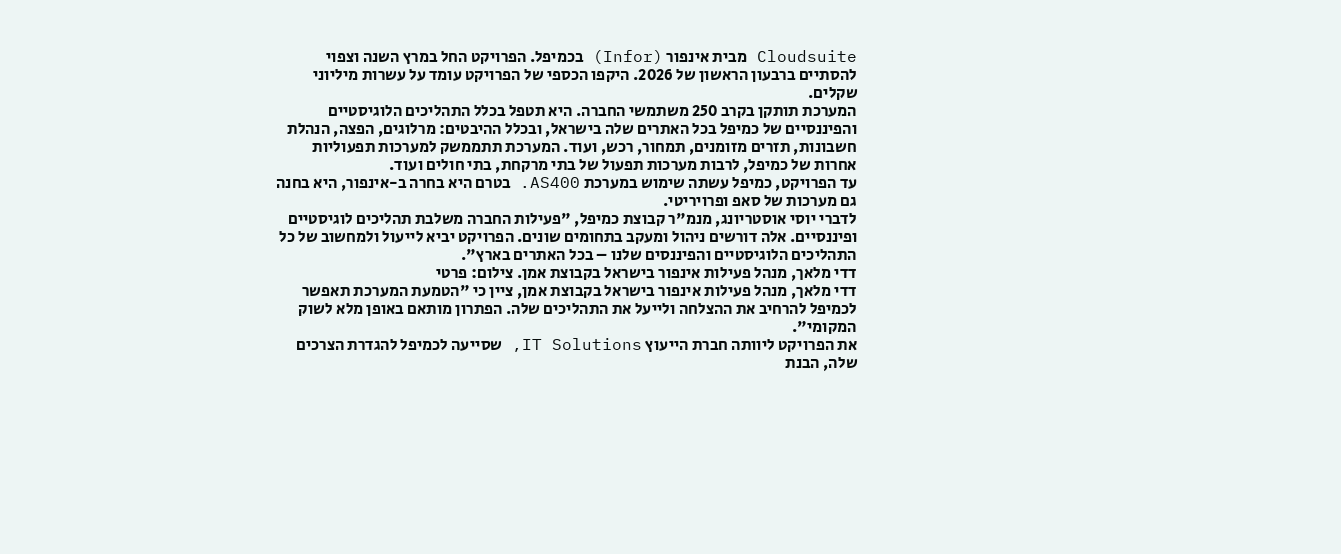Cloudsuite מבית אינפור (Infor) בכמיפל. הפרויקט החל במרץ השנה וצפוי להסתיים ברבעון הראשון של 2026. היקפו הכספי של הפרויקט עומד על עשרות מיליוני שקלים.
המערכת תותקן בקרב 250 משתמשי החברה. היא תטפל בכלל התהליכים הלוגיסטיים והפיננסיים של כמיפל בכל האתרים שלה בישראל, ובכלל ההיבטים: מרלוגים, הפצה, הנהלת חשבונות, תזרים מזומנים, תמחור, רכש, ועוד. המערכת תתממשק למערכות תפעוליות אחרות של כמיפל, לרבות מערכות תפעול של בתי מרקחת, בתי חולים ועוד.
עד הפרויקט, כמיפל עשתה שימוש במערכת AS400. בטרם היא בחרה ב-אינפור, היא בחנה גם מערכות של סאפ ופרויריטי.
לדברי יוסי אוסטריונג, מנמ"ר קבוצת כמיפל, "פעילות החברה משלבת תהליכים לוגיסטיים ופיננסיים. אלה דורשים ניהול ומעקב בתחומים שונים. הפרויקט יביא לייעול ולמחשוב של כל התהליכים הלוגיסטיים והפיננסים שלנו – בכל האתרים בארץ".
דדי מלאך, מנהל פעילות אינפור בישראל בקבוצת אמן. צילום: פרטי
דדי מלאך, מנהל פעילות אינפור בישראל בקבוצת אמן, ציין כי "הטמעת המערכת תאפשר לכמיפל להרחיב את ההצלחה ולייעל את התהליכים שלה. הפתרון מותאם באופן מלא לשוק המקומי".
את הפרויקט ליוותה חברת הייעוץ IT Solutions, שסייעה לכמיפל להגדרת הצרכים שלה, הבנת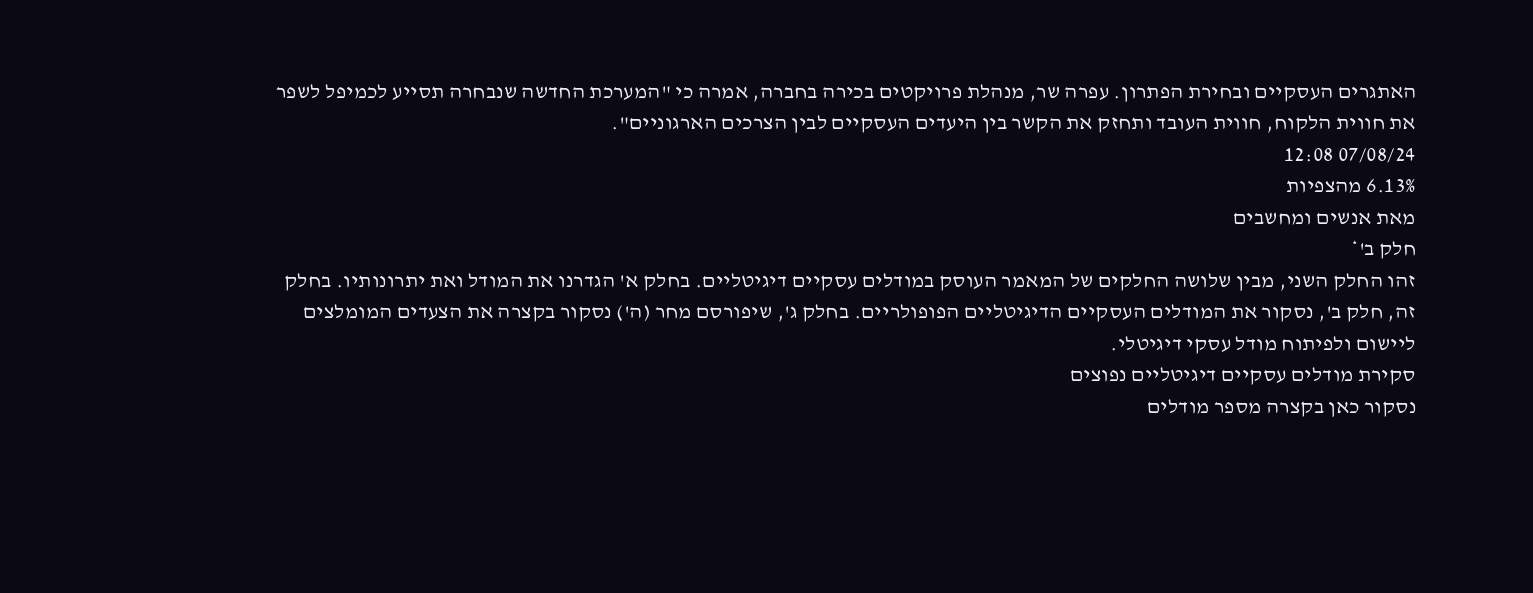האתגרים העסקיים ובחירת הפתרון. עפרה שר, מנהלת פרויקטים בכירה בחברה, אמרה כי "המערכת החדשה שנבחרה תסייע לכמיפל לשפר את חווית הלקוח, חווית העובד ותחזק את הקשר בין היעדים העסקיים לבין הצרכים הארגוניים".
07/08/24 12:08
6.13% מהצפיות
מאת אנשים ומחשבים
חלק ב'*
זהו החלק השני, מבין שלושה החלקים של המאמר העוסק במודלים עסקיים דיגיטליים. בחלק א' הגדרנו את המודל ואת יתרונותיו. בחלק זה, חלק ב', נסקור את המודלים העסקיים הדיגיטליים הפופולריים. בחלק ג', שיפורסם מחר (ה') נסקור בקצרה את הצעדים המומלצים ליישום ולפיתוח מודל עסקי דיגיטלי.
סקירת מודלים עסקיים דיגיטליים נפוצים
נסקור כאן בקצרה מספר מודלים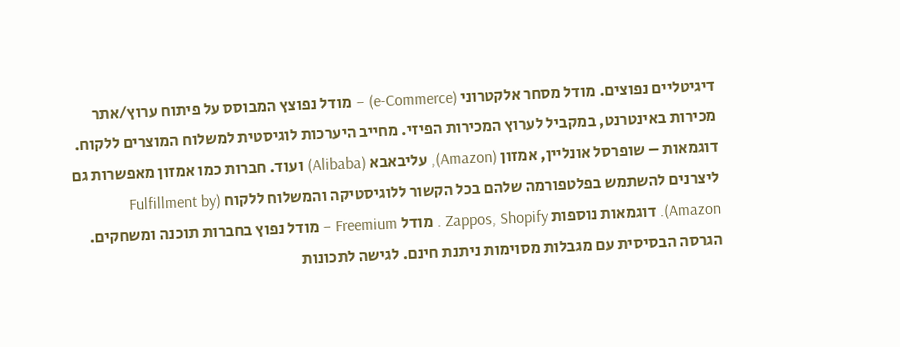דיגיטליים נפוצים. מודל מסחר אלקטרוני (e-Commerce) – מודל נפוצץ המבוסס על פיתוח ערוץ/אתר מכירות באינטרנט, במקביל לערוץ המכירות הפיזי. מחייב היערכות לוגיסטית למשלוח המוצרים ללקוח.
דוגמאות – שופרסל אונליין, אמזון (Amazon), עליבאבא (Alibaba) ועוד. חברות כמו אמזון מאפשרות גם ליצרנים להשתמש בפלטפורמה שלהם בכל הקשור ללוגיסטיקה והמשלוח ללקוח (Fulfillment by Amazon). דוגמאות נוספות Zappos, Shopify . מודל Freemium – מודל נפוץ בחברות תוכנה ומשחקים. הגרסה הבסיסית עם מגבלות מסוימות ניתנת חינם. לגישה לתכונות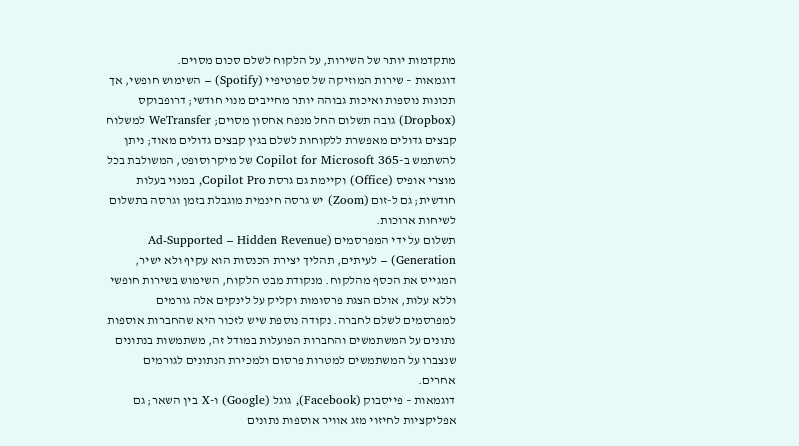מתקדמות יותר של השירות, על הלקוח לשלם סכום מסוים.
דוגמאות – שירות המוזיקה של ספוטיפיי (Spotify) – השימוש חופשי, אך תכונות נוספות ואיכות גבוהה יותר מחייבים מנוי חודשי; דרופבוקס (Dropbox) גובה תשלום החל מנפח אחסון מסוים; WeTransfer למשלוח קבצים גדולים מאפשרת ללקוחות לשלם בגין קבצים גדולים מאוד; ניתן להשתמש ב-Copilot for Microsoft 365 של מיקרוסופט, המשולבת בכל מוצרי אופיס (Office) וקיימת גם גרסת Copilot Pro, במנוי בעלות חודשית; גם ל-זום (Zoom) יש גרסה חינמית מוגבלת בזמן וגרסה בתשלום לשיחות ארוכות.
תשלום על ידי המפרסמים (Ad-Supported – Hidden Revenue Generation) – לעיתים, תהליך יצירת הכנסות הוא עקיף ולא ישיר, המגייס את הכסף מהלקוח. מנקודת מבט הלקוח, השימוש בשירות חופשי וללא עלות, אולם הצגת פרסומות וקליק על לינקים אלה גורמים למפרסמים לשלם לחברה. נקודה נוספת שיש לזכור היא שהחברות אוספות נתונים על המשתמשים והחברות הפועלות במודל זה, משתמשות בנתונים שנצברו על המשתמשים למטרות פרסום ולמכירת הנתונים לגורמים אחרים.
דוגמאות – פייסבוק (Facebook), גוגל (Google) ו-X בין השאר; גם אפליקציות לחיזוי מזג אוויר אוספות נתונים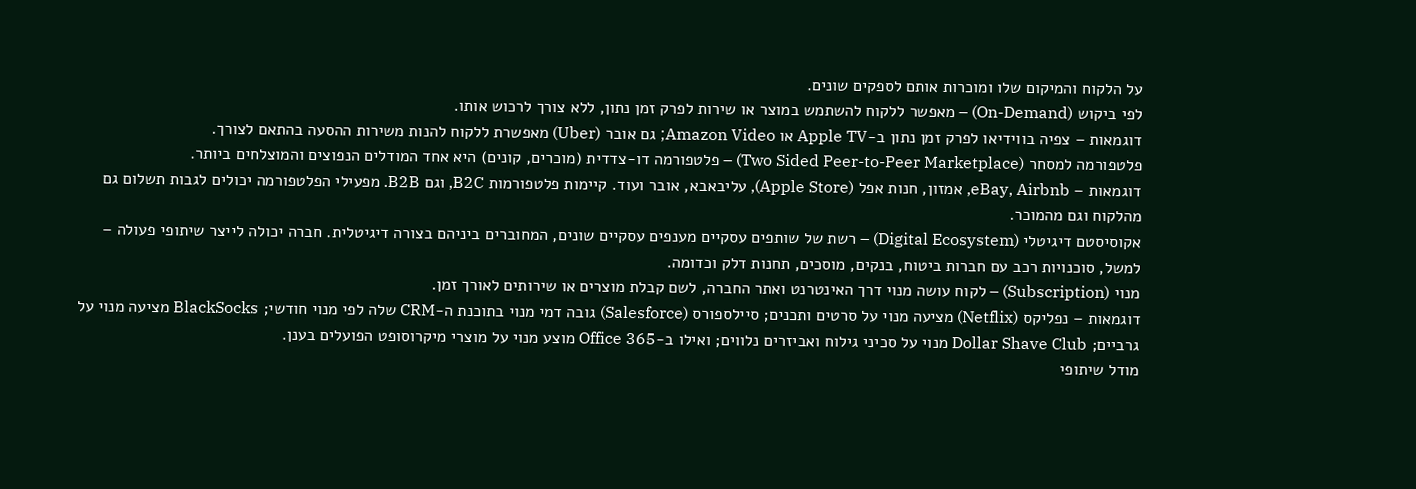על הלקוח והמיקום שלו ומוכרות אותם לספקים שונים.
לפי ביקוש (On-Demand) – מאפשר ללקוח להשתמש במוצר או שירות לפרק זמן נתון, ללא צורך לרכוש אותו.
דוגמאות – צפיה בווידיאו לפרק זמן נתון ב-Apple TV או Amazon Video; גם אובר (Uber) מאפשרת ללקוח להנות משירות ההסעה בהתאם לצורך.
פלטפורמה למסחר (Two Sided Peer-to-Peer Marketplace) – פלטפורמה דו-צדדית (מוכרים, קונים) היא אחד המודלים הנפוצים והמוצלחים ביותר.
דוגמאות – eBay, Airbnb, אמזון, חנות אפל (Apple Store), עליבאבא, אובר ועוד. קיימות פלטפורמות B2C, וגם B2B. מפעילי הפלטפורמה יכולים לגבות תשלום גם מהלקוח וגם מהמוכר.
אקוסיסטם דיגיטלי (Digital Ecosystem) – רשת של שותפים עסקיים מענפים עסקיים שונים, המחוברים ביניהם בצורה דיגיטלית. חברה יכולה לייצר שיתופי פעולה – למשל, סוכנויות רכב עם חברות ביטוח, בנקים, מוסכים, תחנות דלק וכדומה.
מנוי (Subscription) – לקוח עושה מנוי דרך האינטרנט ואתר החברה, לשם קבלת מוצרים או שירותים לאורך זמן.
דוגמאות – נפליקס (Netflix) מציעה מנוי על סרטים ותכנים; סיילספורס (Salesforce) גובה דמי מנוי בתוכנת ה-CRM שלה לפי מנוי חודשי; BlackSocks מציעה מנוי על גרביים; Dollar Shave Club מנוי על סכיני גילוח ואביזרים נלווים; ואילו ב-Office 365 מוצע מנוי על מוצרי מיקרוסופט הפועלים בענן.
מודל שיתופי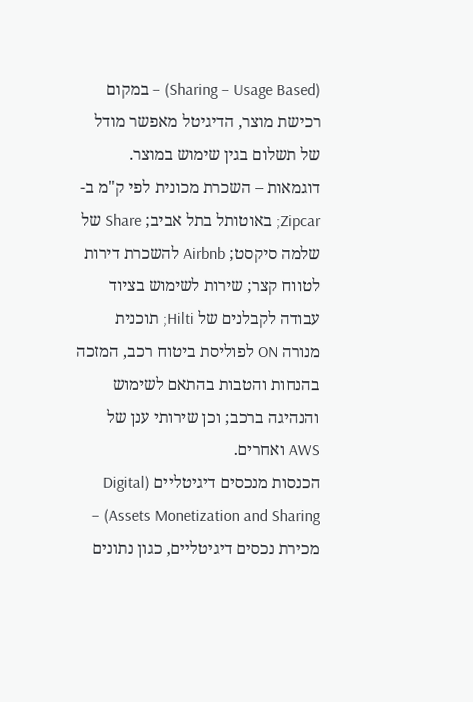(Sharing – Usage Based) – במקום רכישת מוצר, הדיגיטל מאפשר מודל של תשלום בגין שימוש במוצר.
דוגמאות – השכרת מכונית לפי ק"מ ב-Zipcar; באוטותל בתל אביב; Share של שלמה סיקסט; Airbnb להשכרת דירות לטווח קצר; שירות לשימוש בציוד עבודה לקבלנים של Hilti; תוכנית מנורה ON לפוליסת ביטוח רכב, המזכה בהנחות והטבות בהתאם לשימוש והנהיגה ברכב; וכן שירותי ענן של AWS ואחרים.
הכנסות מנכסים דיגיטליים (Digital Assets Monetization and Sharing) – מכירת נכסים דיגיטליים, כגון נתונים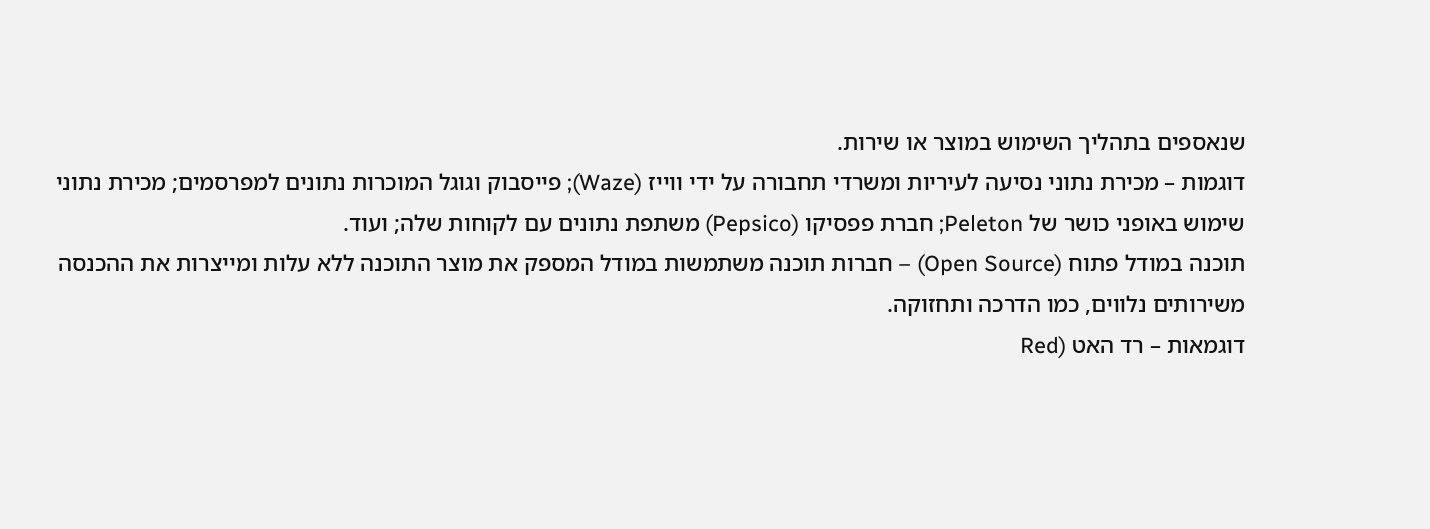שנאספים בתהליך השימוש במוצר או שירות.
דוגמות – מכירת נתוני נסיעה לעיריות ומשרדי תחבורה על ידי ווייז (Waze); פייסבוק וגוגל המוכרות נתונים למפרסמים; מכירת נתוני שימוש באופני כושר של Peleton; חברת פפסיקו (Pepsico) משתפת נתונים עם לקוחות שלה; ועוד.
תוכנה במודל פתוח (Open Source) – חברות תוכנה משתמשות במודל המספק את מוצר התוכנה ללא עלות ומייצרות את ההכנסה משירותים נלווים, כמו הדרכה ותחזוקה.
דוגמאות – רד האט (Red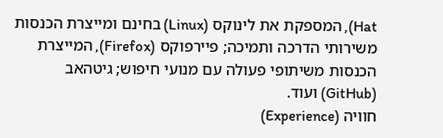Hat), המספקת את לינוקס (Linux) בחינם ומייצרת הכנסות משירותי הדרכה ותמיכה; פיירפוקס (Firefox), המייצרת הכנסות משיתופי פעולה עם מנועי חיפוש; גיטהאב (GitHub) ועוד.
חוויה (Experience)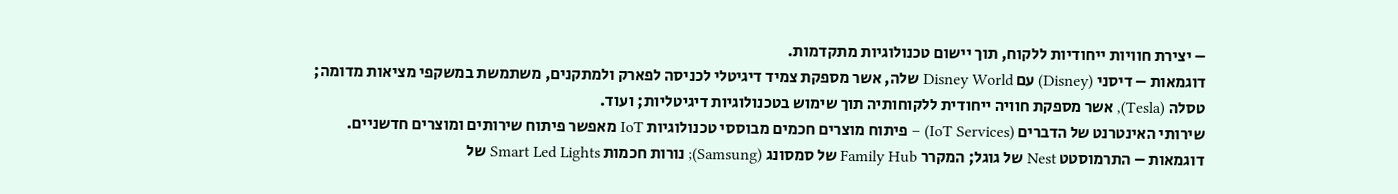– יצירת חוויות ייחודיות ללקוח, תוך יישום טכנולוגיות מתקדמות.
דוגמאות – דיסני (Disney) עם Disney World שלה, אשר מספקת צמיד דיגיטלי לכניסה לפארק ולמתקנים, משתמשת במשקפי מציאות מדומה; טסלה (Tesla), אשר מספקת חוויה ייחודית ללקוחותיה תוך שימוש בטכנולוגיות דיגיטליות; ועוד.
שירותי האינטרנט של הדברים (IoT Services) – פיתוח מוצרים חכמים מבוססי טכנולוגיות IoT מאפשר פיתוח שירותים ומוצרים חדשניים.
דוגמאות – התרמוסטט Nest של גוגל; המקרר Family Hub של סמסונג (Samsung); נורות חכמות Smart Led Lights של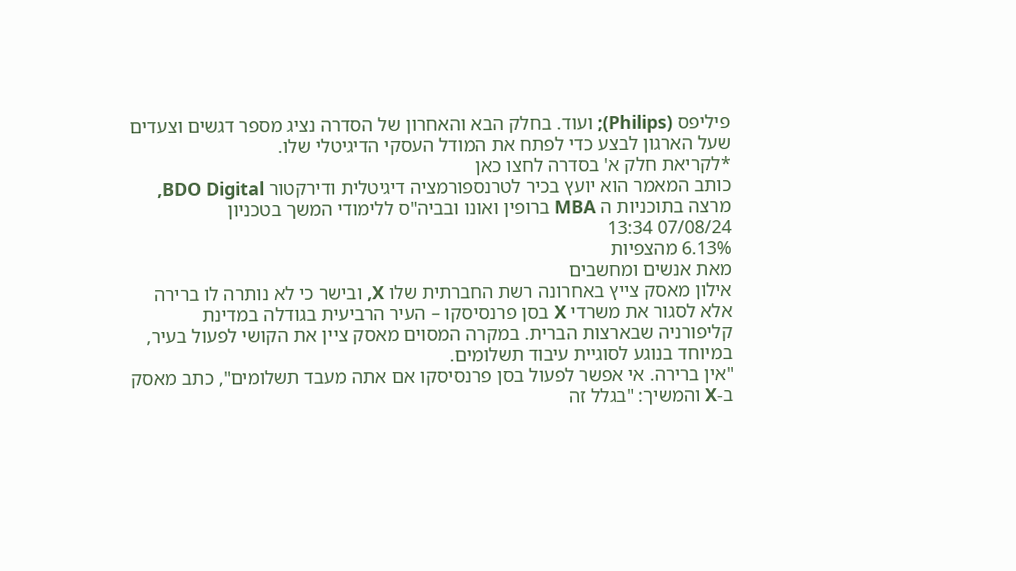פיליפס (Philips); ועוד. בחלק הבא והאחרון של הסדרה נציג מספר דגשים וצעדים שעל הארגון לבצע כדי לפתח את המודל העסקי הדיגיטלי שלו.
*לקריאת חלק א' בסדרה לחצו כאן
כותב המאמר הוא יועץ בכיר לטרנספורמציה דיגיטלית ודירקטור BDO Digital, מרצה בתוכניות ה MBA ברופין ואונו ובביה"ס ללימודי המשך בטכניון
07/08/24 13:34
6.13% מהצפיות
מאת אנשים ומחשבים
אילון מאסק צייץ באחרונה רשת החברתית שלו X, ובישר כי לא נותרה לו ברירה אלא לסגור את משרדי X בסן פרנסיסקו – העיר הרביעית בגודלה במדינת קליפורניה שבארצות הברית. במקרה המסוים מאסק ציין את הקושי לפעול בעיר, במיוחד בנוגע לסוגיית עיבוד תשלומים.
"אין ברירה. אי אפשר לפעול בסן פרנסיסקו אם אתה מעבד תשלומים", כתב מאסק ב-X והמשיך: "בגלל זה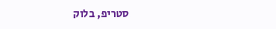סטריפ, בלוק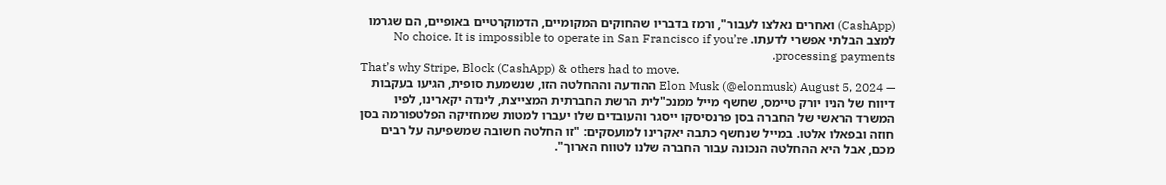(CashApp) ואחרים נאלצו לעבור", ורמז בדבריו שהחוקים המקומיים, הדמוקרטיים באופיים, הם שגרמו למצב הבלתי אפשרי לדעתו. No choice. It is impossible to operate in San Francisco if you’re processing payments.
That’s why Stripe, Block (CashApp) & others had to move.
— Elon Musk (@elonmusk) August 5, 2024 ההודעה וההחלטה הזו, שנשמעת סופית, הגיעו בעקבות דיווח של הניו יורק טיימס, שחשף מייל ממנכ"לית הרשת החברתית המצייצת, לינדה יקארינו, לפיו המשרד הראשי של החברה בסן פרנסיסקו ייסגר והעובדים שלו יעברו למטות שמחזיקה הפלטפורמה בסן חוזה ובפאלו אלטו. במייל שנחשף כתבה יאקרינו למועסקים: "זו החלטה חשובה שמשפיעה על רבים מכם, אבל היא ההחלטה הנכונה עבור החברה שלנו לטווח הארוך".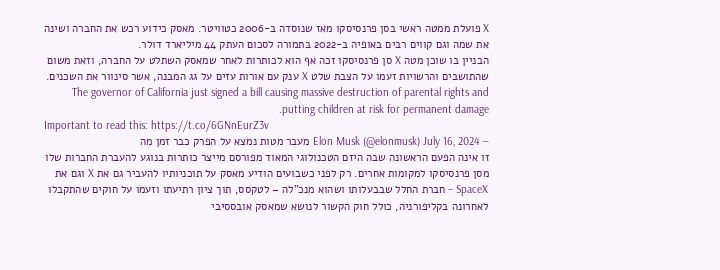X פועלת ממטה ראשי בסן פרנסיסקו מאז שנוסדה ב-2006 כטוויטר. מאסק כידוע רכש את החברה ושינה את שמה וגם קווים רבים באופיה ב-2022 בתמורה לסכום העתק 44 מיליארד דולר.
הבניין בו שוכן מטה X סן פרנסיסקו זכה אף הוא לכותרות לאחר שמאסק השתלט על החברה, וזאת משום שהתושבים והרשויות זעמו על הצבת שלט X ענק עם אורות עזים על גג המבנה, אשר סינוור את השכנים. The governor of California just signed a bill causing massive destruction of parental rights and putting children at risk for permanent damage.
Important to read this: https://t.co/6GNnEurZ3v
— Elon Musk (@elonmusk) July 16, 2024 מעבר מטות נמצא על הפרק כבר זמן מה
זו אינה הפעם הראשונה שבה היזם הטכנולוגי המאוד מפורסם מייצר כותרות בנוגע להעברת החברות שלו מסן פרנסיסקו למקומות אחרים. רק לפני כשבועים הודיע מאסק על תוכניותיו להעביר גם את X וגם את SpaceX – חברת החלל שבבעלותו ושהוא מנכ"לה – לטקסס, תוך ציון רתיעתו וזעמו על חוקים שהתקבלו לאחרונה בקליפורניה, כולל חוק הקשור לנושא שמאסק אובססיבי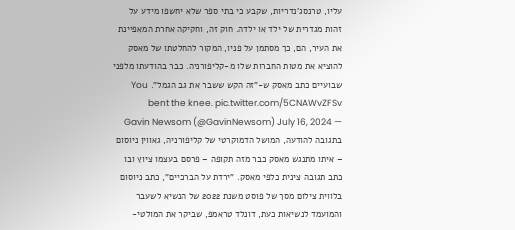עליו, טרנסג'נדריות, שקבע כי בתי ספר שלא יחשפו מידע על זהות מגדרית של ילד או ילדה. חוק זה, וחקיקה אחרת המאפיינת את העיר, הם, כך מסתמן על פניו, המקור להחלטתו של מאסק להוציא את מטות החברות שלו מ-קליפורניה. כבר בהודעתו מלפני שבועיים כתב מאסק ש-"זה הקש ששבר את גב הגמל". You bent the knee. pic.twitter.com/5CNAWvZFSv
— Gavin Newsom (@GavinNewsom) July 16, 2024 בתגובה להודעה, המושל הדמוקרטי של קליפורניה, גאווין ניוסום – איתו מתנגש מאסק כבר מזה תקופה – פרסם בעצמו ציוץ ובו כתב תגובה צינית כלפי מאסק. "ירדת על הברכיים", כתב ניוסום בלווית צילום מסך של פוסט משנת 2022 של הנשיא לשעבר והמועמד לנשיאות כעת, דונלד טראמפ, שביקר את המולטי-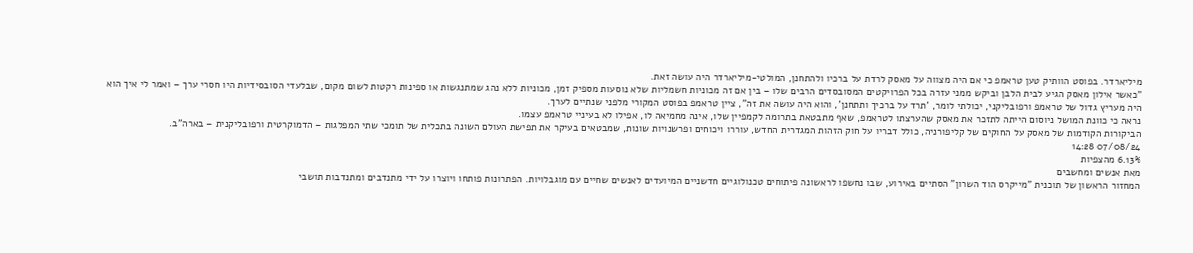מיליארדר. בפוסט הוותיק טען טראמפ כי אם היה מצווה על מאסק לרדת על ברכיו ולהתחנן, המולטי-מיליארדר היה עושה זאת.
"כאשר אילון מאסק הגיע לבית הלבן וביקש ממני עזרה בכל הפרויקטים המסובסדים הרבים שלו – בין אם זה מכוניות חשמליות שלא נוסעות מספיק זמן, מכוניות ללא נהג שמתנגשות או ספינות רקטות לשום מקום, שבלעדי הסובסידיות היו חסרי ערך – ואמר לי איך הוא היה מעריץ גדול של טראמפ ורפובליקני, יכולתי לומר, 'תרד על ברכיך ותתחנן', והוא היה עושה את זה", ציין טראמפ בפוסט המקורי מלפני שנתיים לערך.
נראה כי כוונת המושל ניוסום הייתה לתזכר את מאסק שהערצתו לטראמפ, שאף מתבטאת בתרומה לקמפיין שלו, אינה מחמיאה לו, אפילו לא בעיניי טראמפ עצמו.
הביקורות הקודמות של מאסק על החוקים של קליפורניה, כולל דבריו על חוק הזהות המגדרית החדש, עוררו ויכוחים ופרשנויות שונות, שמבטאים בעיקר את תפישת העולם השונה בתכלית של תומכי שתי המפלגות – הדמוקרטית ורפובליקנית – בארה"ב.
07/08/24 14:28
6.13% מהצפיות
מאת אנשים ומחשבים
המחזור הראשון של תוכנית "מייקרס הוד השרון" הסתיים באירוע, שבו נחשפו לראשונה פיתוחים טכנולוגיים חדשניים המיועדים לאנשים שחיים עם מוגבלויות. הפתרונות פותחו ויוצרו על ידי מתנדבים ומתנדבות תושבי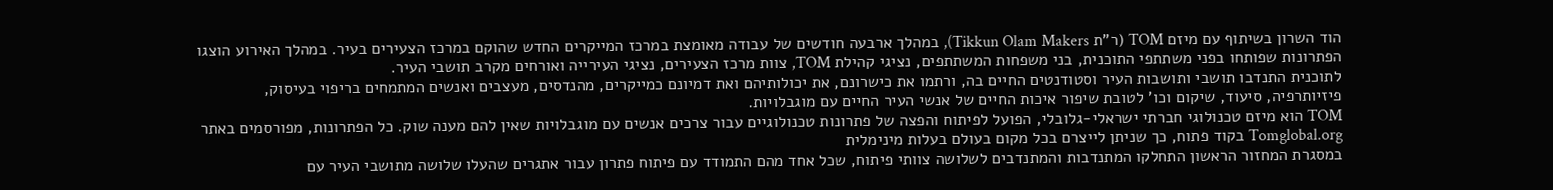הוד השרון בשיתוף עם מיזם TOM (ר"ת Tikkun Olam Makers), במהלך ארבעה חודשים של עבודה מאומצת במרכז המייקרים החדש שהוקם במרכז הצעירים בעיר. במהלך האירוע הוצגו הפתרונות שפותחו בפני משתתפי התוכנית, בני משפחות המשתתפים, נציגי קהילת TOM, צוות מרכז הצעירים, נציגי העירייה ואורחים מקרב תושבי העיר.
לתוכנית התנדבו תושבי ותושבות העיר וסטודנטים החיים בה, ורתמו את כישרונם, את יכולותיהם ואת דמיונם כמייקרים, מהנדסים, מעצבים ואנשים המתמחים בריפוי בעיסוק, פיזיותרפיה, סיעוד, שיקום וכו' לטובת שיפור איכות החיים של אנשי העיר החיים עם מוגבלויות.
TOM הוא מיזם טכנולוגי חברתי ישראלי-גלובלי, הפועל לפיתוח והפצה של פתרונות טכנולוגיים עבור צרכים אנשים עם מוגבלויות שאין להם מענה שוק. כל הפתרונות, מפורסמים באתר Tomglobal.org בקוד פתוח, כך שניתן לייצרם בכל מקום בעולם בעלות מינימלית
במסגרת המחזור הראשון התחלקו המתנדבות והמתנדבים לשלושה צוותי פיתוח, שכל אחד מהם התמודד עם פיתוח פתרון עבור אתגרים שהעלו שלושה מתושבי העיר עם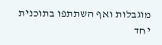מוגבלות ואף השתתפו בתוכנית יחד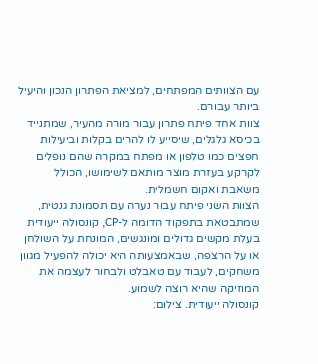עם הצוותים המפתחים, למציאת הפתרון הנכון והיעיל ביותר עבורם.
צוות אחד פיתח פתרון עבור מורה מהעיר, שמתנייד בכיסא גלגלים, שיסייע לו להרים בקלות וביעילות חפצים כמו טלפון או מפתח במקרה שהם נופלים לקרקע בעזרת מוצר מותאם לשימושו, הכולל משאבת ואקום חשמלית.
הצוות השני פיתח עבור נערה עם תסמונת גנטית, שמתבטאת בתפקוד הדומה ל-CP, קונסולה ייעודית בעלת מקשים גדולים ומונגשים, המונחת על השולחן או על הרצפה, שבאמצעותה היא יכולה להפעיל מגוון משחקים, לעבוד עם טאבלט ולבחור לעצמה את המוזיקה שהיא רוצה לשמוע.
קונסולה ייעודית. צילום: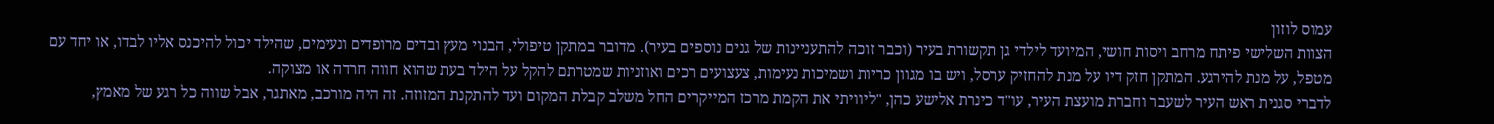עמוס לוזון
הצוות השלישי פיתח מרחב ויסות חושי, המיועד לילדי גן תקשורת בעיר (וכבר זוכה להתעניינות של גנים נוספים בעיר). מדובר במתקן טיפולי, הבנוי מעץ ובדים מרופדים ונעימים, שהילד יכול להיכנס אליו לבדו, או יחד עם מטפל, על מנת להירגע. המתקן חזק דיו על מנת להחזיק ערסל, ויש בו מגוון כריות ושמיכות נעימות, צעצועים רכים ואוזניות שמטרתם להקל על הילד בעת שהוא חווה חרדה או מצוקה.
לדברי סגנית ראש העיר לשעבר וחברת מועצת העיר, עו"ד כינרת אלישע כהן, "ליוויתי את הקמת מרכז המייקרים החל משלב קבלת המקום ועד להתקנת המזוזה. זה היה מורכב, מאתגר, אבל שווה כל רגע של מאמץ,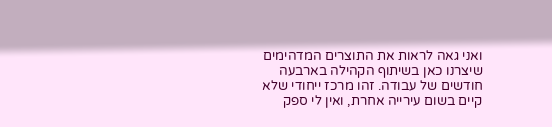ואני גאה לראות את התוצרים המדהימים שיצרנו כאן בשיתוף הקהילה בארבעה חודשים של עבודה. זהו מרכז ייחודי שלא קיים בשום עירייה אחרת, ואין לי ספק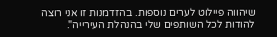שיהווה פיילוט לערים נוספות. בהזדמנות זו אני רוצה להודות לכל השותפים שלי בהנהלת העירייה".